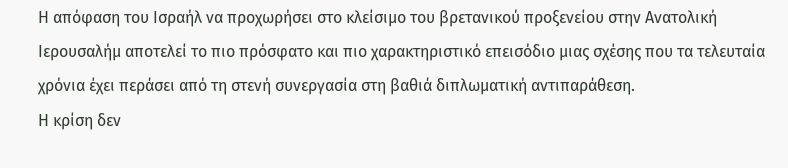Η απόφαση του Ισραήλ να προχωρήσει στο κλείσιμο του βρετανικού προξενείου στην Ανατολική Ιερουσαλήμ αποτελεί το πιο πρόσφατο και πιο χαρακτηριστικό επεισόδιο μιας σχέσης που τα τελευταία χρόνια έχει περάσει από τη στενή συνεργασία στη βαθιά διπλωματική αντιπαράθεση.
Η κρίση δεν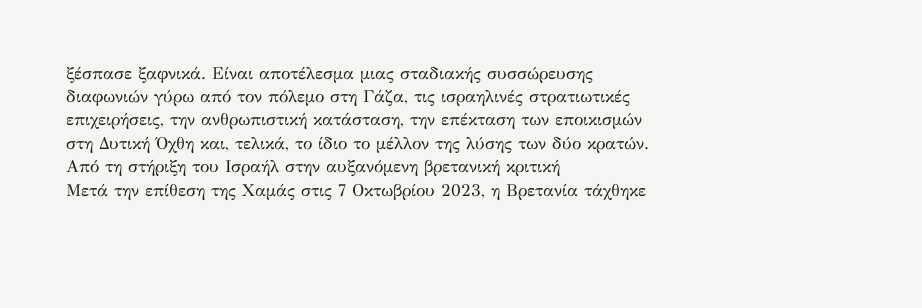ξέσπασε ξαφνικά. Είναι αποτέλεσμα μιας σταδιακής συσσώρευσης διαφωνιών γύρω από τον πόλεμο στη Γάζα, τις ισραηλινές στρατιωτικές επιχειρήσεις, την ανθρωπιστική κατάσταση, την επέκταση των εποικισμών στη Δυτική Όχθη και, τελικά, το ίδιο το μέλλον της λύσης των δύο κρατών.
Από τη στήριξη του Ισραήλ στην αυξανόμενη βρετανική κριτική
Μετά την επίθεση της Χαμάς στις 7 Οκτωβρίου 2023, η Βρετανία τάχθηκε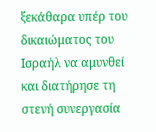ξεκάθαρα υπέρ του δικαιώματος του Ισραήλ να αμυνθεί και διατήρησε τη στενή συνεργασία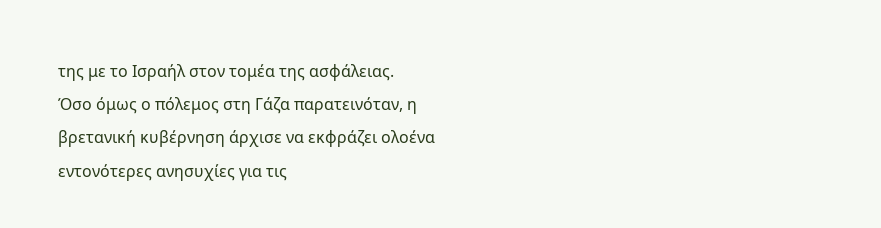της με το Ισραήλ στον τομέα της ασφάλειας.
Όσο όμως ο πόλεμος στη Γάζα παρατεινόταν, η βρετανική κυβέρνηση άρχισε να εκφράζει ολοένα εντονότερες ανησυχίες για τις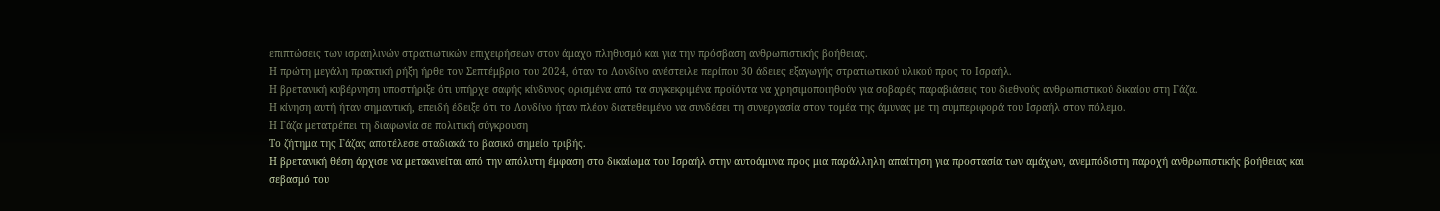επιπτώσεις των ισραηλινών στρατιωτικών επιχειρήσεων στον άμαχο πληθυσμό και για την πρόσβαση ανθρωπιστικής βοήθειας.
Η πρώτη μεγάλη πρακτική ρήξη ήρθε τον Σεπτέμβριο του 2024, όταν το Λονδίνο ανέστειλε περίπου 30 άδειες εξαγωγής στρατιωτικού υλικού προς το Ισραήλ.
Η βρετανική κυβέρνηση υποστήριξε ότι υπήρχε σαφής κίνδυνος ορισμένα από τα συγκεκριμένα προϊόντα να χρησιμοποιηθούν για σοβαρές παραβιάσεις του διεθνούς ανθρωπιστικού δικαίου στη Γάζα.
Η κίνηση αυτή ήταν σημαντική, επειδή έδειξε ότι το Λονδίνο ήταν πλέον διατεθειμένο να συνδέσει τη συνεργασία στον τομέα της άμυνας με τη συμπεριφορά του Ισραήλ στον πόλεμο.
Η Γάζα μετατρέπει τη διαφωνία σε πολιτική σύγκρουση
Το ζήτημα της Γάζας αποτέλεσε σταδιακά το βασικό σημείο τριβής.
Η βρετανική θέση άρχισε να μετακινείται από την απόλυτη έμφαση στο δικαίωμα του Ισραήλ στην αυτοάμυνα προς μια παράλληλη απαίτηση για προστασία των αμάχων, ανεμπόδιστη παροχή ανθρωπιστικής βοήθειας και σεβασμό του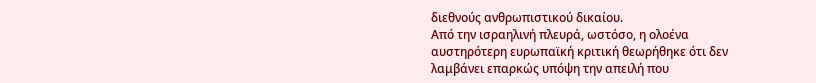διεθνούς ανθρωπιστικού δικαίου.
Από την ισραηλινή πλευρά, ωστόσο, η ολοένα αυστηρότερη ευρωπαϊκή κριτική θεωρήθηκε ότι δεν λαμβάνει επαρκώς υπόψη την απειλή που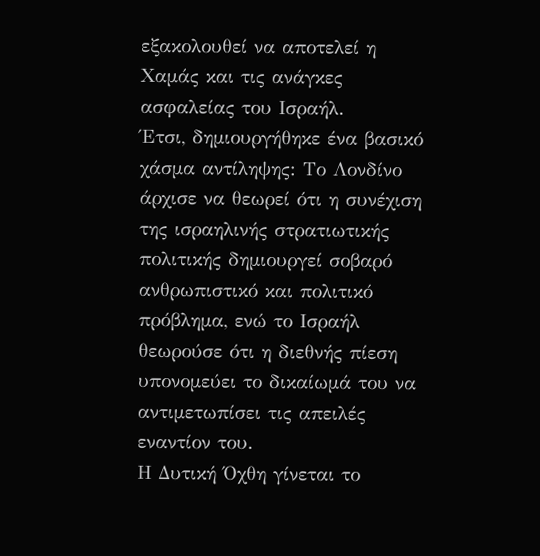εξακολουθεί να αποτελεί η Χαμάς και τις ανάγκες ασφαλείας του Ισραήλ.
Έτσι, δημιουργήθηκε ένα βασικό χάσμα αντίληψης: Tο Λονδίνο άρχισε να θεωρεί ότι η συνέχιση της ισραηλινής στρατιωτικής πολιτικής δημιουργεί σοβαρό ανθρωπιστικό και πολιτικό πρόβλημα, ενώ το Ισραήλ θεωρούσε ότι η διεθνής πίεση υπονομεύει το δικαίωμά του να αντιμετωπίσει τις απειλές εναντίον του.
Η Δυτική Όχθη γίνεται το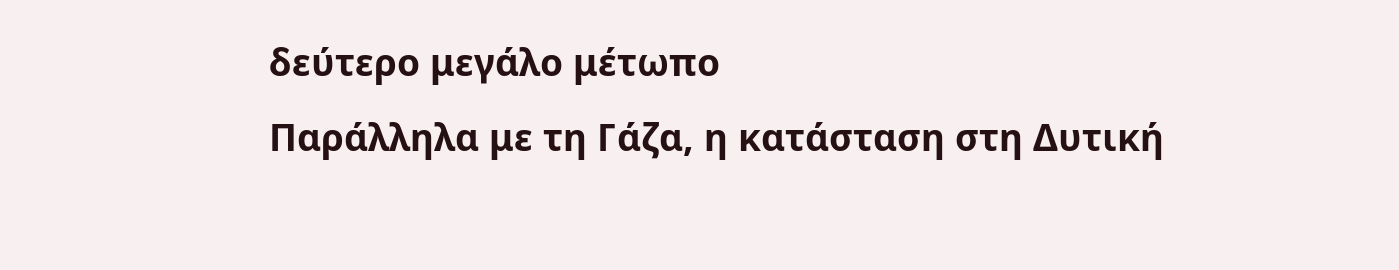δεύτερο μεγάλο μέτωπο
Παράλληλα με τη Γάζα, η κατάσταση στη Δυτική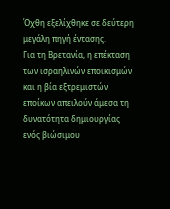Όχθη εξελίχθηκε σε δεύτερη μεγάλη πηγή έντασης.
Για τη Βρετανία, η επέκταση των ισραηλινών εποικισμών και η βία εξτρεμιστών εποίκων απειλούν άμεσα τη δυνατότητα δημιουργίας ενός βιώσιμου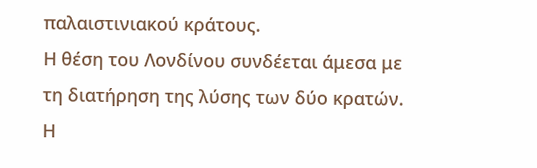παλαιστινιακού κράτους.
Η θέση του Λονδίνου συνδέεται άμεσα με τη διατήρηση της λύσης των δύο κρατών. Η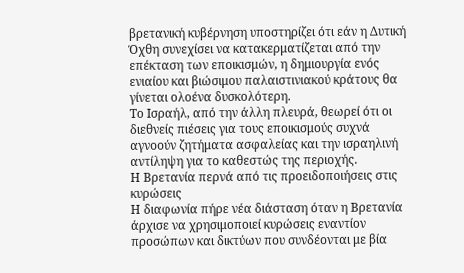βρετανική κυβέρνηση υποστηρίζει ότι εάν η Δυτική Όχθη συνεχίσει να κατακερματίζεται από την επέκταση των εποικισμών, η δημιουργία ενός ενιαίου και βιώσιμου παλαιστινιακού κράτους θα γίνεται ολοένα δυσκολότερη.
Το Ισραήλ, από την άλλη πλευρά, θεωρεί ότι οι διεθνείς πιέσεις για τους εποικισμούς συχνά αγνοούν ζητήματα ασφαλείας και την ισραηλινή αντίληψη για το καθεστώς της περιοχής.
Η Βρετανία περνά από τις προειδοποιήσεις στις κυρώσεις
Η διαφωνία πήρε νέα διάσταση όταν η Βρετανία άρχισε να χρησιμοποιεί κυρώσεις εναντίον προσώπων και δικτύων που συνδέονται με βία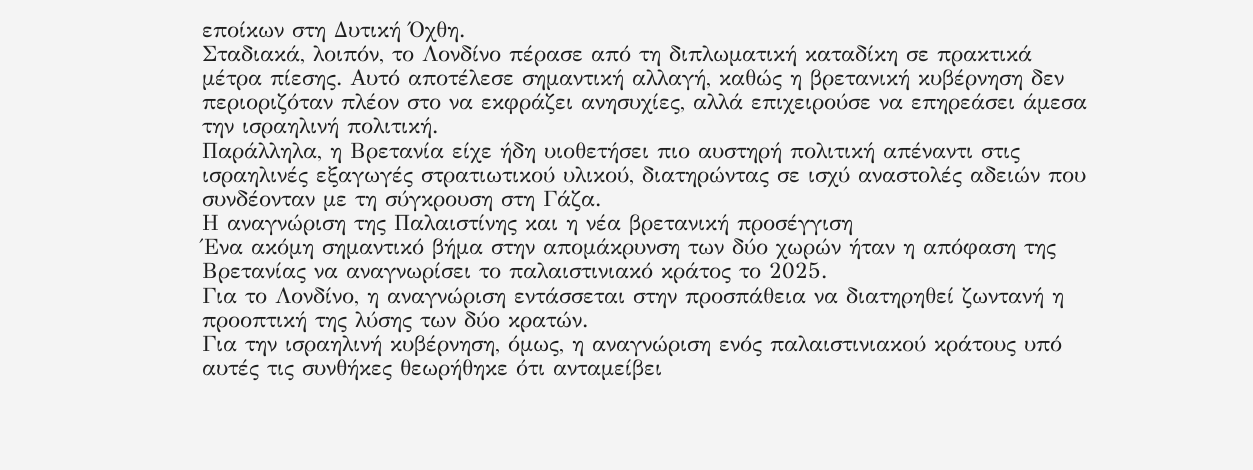εποίκων στη Δυτική Όχθη.
Σταδιακά, λοιπόν, το Λονδίνο πέρασε από τη διπλωματική καταδίκη σε πρακτικά μέτρα πίεσης. Αυτό αποτέλεσε σημαντική αλλαγή, καθώς η βρετανική κυβέρνηση δεν περιοριζόταν πλέον στο να εκφράζει ανησυχίες, αλλά επιχειρούσε να επηρεάσει άμεσα την ισραηλινή πολιτική.
Παράλληλα, η Βρετανία είχε ήδη υιοθετήσει πιο αυστηρή πολιτική απέναντι στις ισραηλινές εξαγωγές στρατιωτικού υλικού, διατηρώντας σε ισχύ αναστολές αδειών που συνδέονταν με τη σύγκρουση στη Γάζα.
Η αναγνώριση της Παλαιστίνης και η νέα βρετανική προσέγγιση
Ένα ακόμη σημαντικό βήμα στην απομάκρυνση των δύο χωρών ήταν η απόφαση της Βρετανίας να αναγνωρίσει το παλαιστινιακό κράτος το 2025.
Για το Λονδίνο, η αναγνώριση εντάσσεται στην προσπάθεια να διατηρηθεί ζωντανή η προοπτική της λύσης των δύο κρατών.
Για την ισραηλινή κυβέρνηση, όμως, η αναγνώριση ενός παλαιστινιακού κράτους υπό αυτές τις συνθήκες θεωρήθηκε ότι ανταμείβει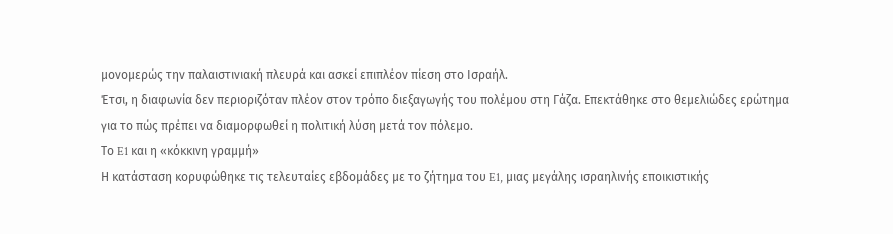μονομερώς την παλαιστινιακή πλευρά και ασκεί επιπλέον πίεση στο Ισραήλ.
Έτσι, η διαφωνία δεν περιοριζόταν πλέον στον τρόπο διεξαγωγής του πολέμου στη Γάζα. Επεκτάθηκε στο θεμελιώδες ερώτημα για το πώς πρέπει να διαμορφωθεί η πολιτική λύση μετά τον πόλεμο.
Το E1 και η «κόκκινη γραμμή»
Η κατάσταση κορυφώθηκε τις τελευταίες εβδομάδες με το ζήτημα του E1, μιας μεγάλης ισραηλινής εποικιστικής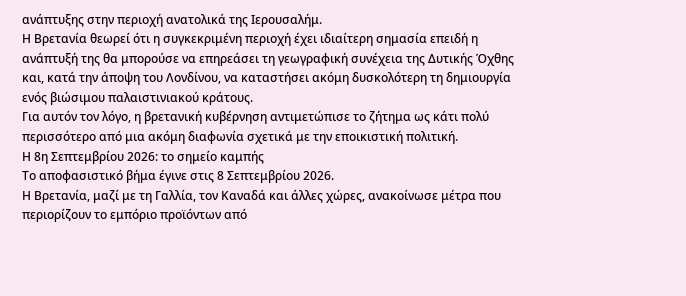ανάπτυξης στην περιοχή ανατολικά της Ιερουσαλήμ.
Η Βρετανία θεωρεί ότι η συγκεκριμένη περιοχή έχει ιδιαίτερη σημασία επειδή η ανάπτυξή της θα μπορούσε να επηρεάσει τη γεωγραφική συνέχεια της Δυτικής Όχθης και, κατά την άποψη του Λονδίνου, να καταστήσει ακόμη δυσκολότερη τη δημιουργία ενός βιώσιμου παλαιστινιακού κράτους.
Για αυτόν τον λόγο, η βρετανική κυβέρνηση αντιμετώπισε το ζήτημα ως κάτι πολύ περισσότερο από μια ακόμη διαφωνία σχετικά με την εποικιστική πολιτική.
Η 8η Σεπτεμβρίου 2026: το σημείο καμπής
Το αποφασιστικό βήμα έγινε στις 8 Σεπτεμβρίου 2026.
Η Βρετανία, μαζί με τη Γαλλία, τον Καναδά και άλλες χώρες, ανακοίνωσε μέτρα που περιορίζουν το εμπόριο προϊόντων από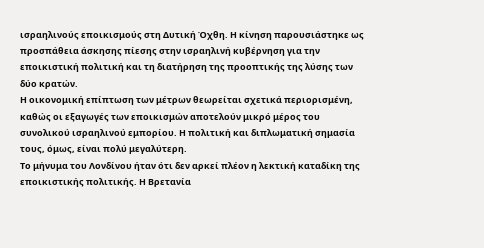ισραηλινούς εποικισμούς στη Δυτική Όχθη. Η κίνηση παρουσιάστηκε ως προσπάθεια άσκησης πίεσης στην ισραηλινή κυβέρνηση για την εποικιστική πολιτική και τη διατήρηση της προοπτικής της λύσης των δύο κρατών.
Η οικονομική επίπτωση των μέτρων θεωρείται σχετικά περιορισμένη, καθώς οι εξαγωγές των εποικισμών αποτελούν μικρό μέρος του συνολικού ισραηλινού εμπορίου. Η πολιτική και διπλωματική σημασία τους, όμως, είναι πολύ μεγαλύτερη.
Το μήνυμα του Λονδίνου ήταν ότι δεν αρκεί πλέον η λεκτική καταδίκη της εποικιστικής πολιτικής. Η Βρετανία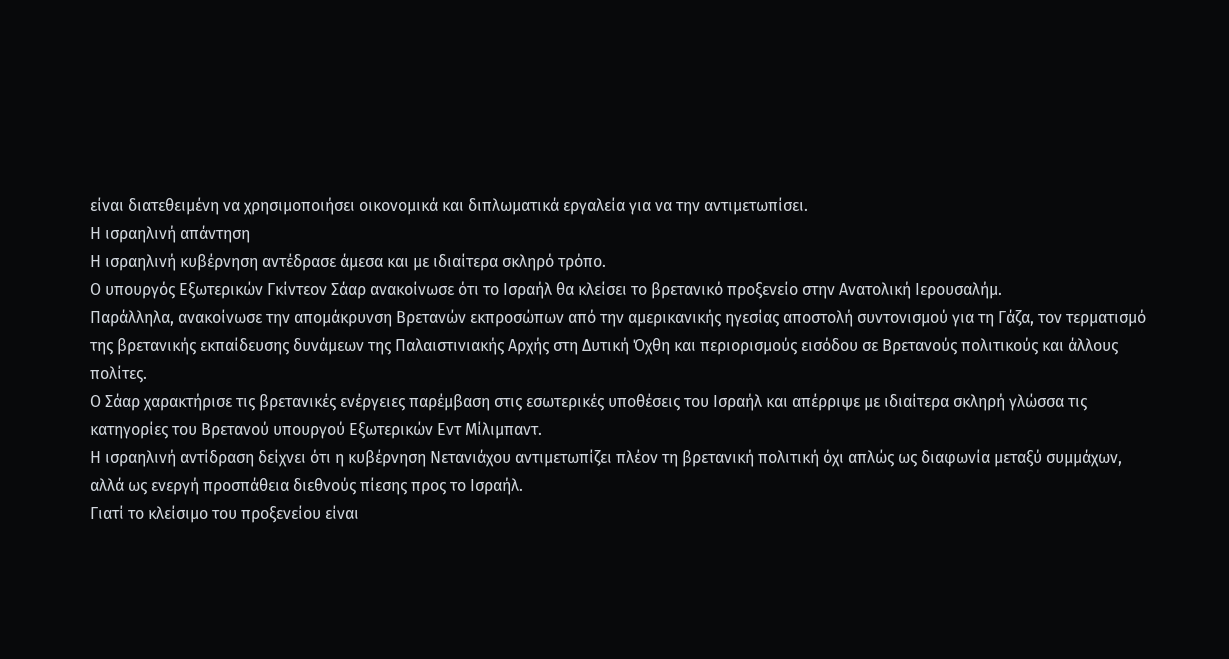είναι διατεθειμένη να χρησιμοποιήσει οικονομικά και διπλωματικά εργαλεία για να την αντιμετωπίσει.
Η ισραηλινή απάντηση
Η ισραηλινή κυβέρνηση αντέδρασε άμεσα και με ιδιαίτερα σκληρό τρόπο.
Ο υπουργός Εξωτερικών Γκίντεον Σάαρ ανακοίνωσε ότι το Ισραήλ θα κλείσει το βρετανικό προξενείο στην Ανατολική Ιερουσαλήμ.
Παράλληλα, ανακοίνωσε την απομάκρυνση Βρετανών εκπροσώπων από την αμερικανικής ηγεσίας αποστολή συντονισμού για τη Γάζα, τον τερματισμό της βρετανικής εκπαίδευσης δυνάμεων της Παλαιστινιακής Αρχής στη Δυτική Όχθη και περιορισμούς εισόδου σε Βρετανούς πολιτικούς και άλλους πολίτες.
Ο Σάαρ χαρακτήρισε τις βρετανικές ενέργειες παρέμβαση στις εσωτερικές υποθέσεις του Ισραήλ και απέρριψε με ιδιαίτερα σκληρή γλώσσα τις κατηγορίες του Βρετανού υπουργού Εξωτερικών Εντ Μίλιμπαντ.
Η ισραηλινή αντίδραση δείχνει ότι η κυβέρνηση Νετανιάχου αντιμετωπίζει πλέον τη βρετανική πολιτική όχι απλώς ως διαφωνία μεταξύ συμμάχων, αλλά ως ενεργή προσπάθεια διεθνούς πίεσης προς το Ισραήλ.
Γιατί το κλείσιμο του προξενείου είναι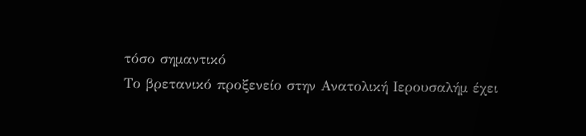τόσο σημαντικό
Το βρετανικό προξενείο στην Ανατολική Ιερουσαλήμ έχει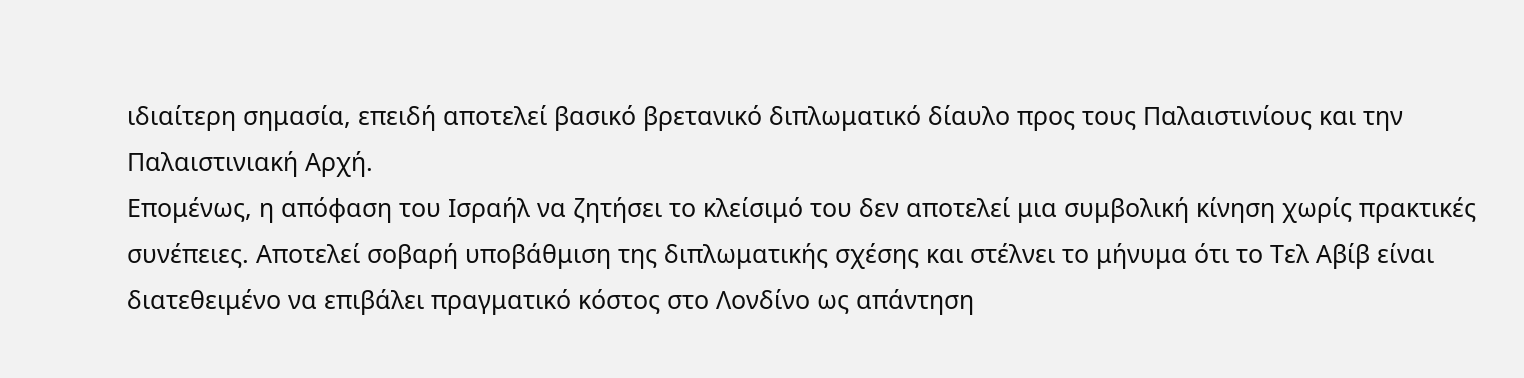ιδιαίτερη σημασία, επειδή αποτελεί βασικό βρετανικό διπλωματικό δίαυλο προς τους Παλαιστινίους και την Παλαιστινιακή Αρχή.
Επομένως, η απόφαση του Ισραήλ να ζητήσει το κλείσιμό του δεν αποτελεί μια συμβολική κίνηση χωρίς πρακτικές συνέπειες. Αποτελεί σοβαρή υποβάθμιση της διπλωματικής σχέσης και στέλνει το μήνυμα ότι το Τελ Αβίβ είναι διατεθειμένο να επιβάλει πραγματικό κόστος στο Λονδίνο ως απάντηση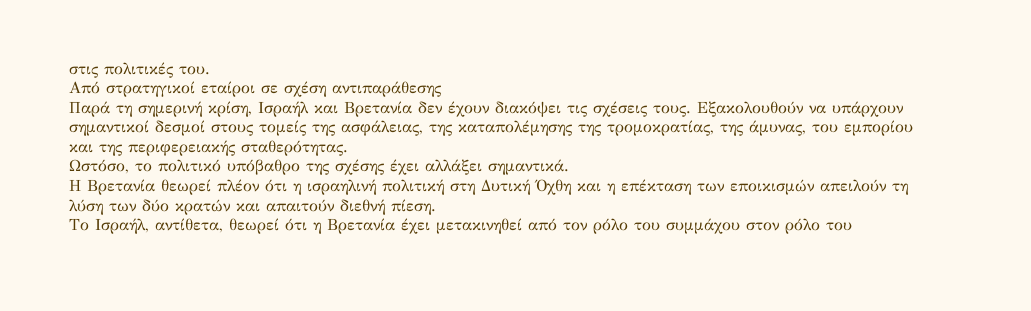στις πολιτικές του.
Από στρατηγικοί εταίροι σε σχέση αντιπαράθεσης
Παρά τη σημερινή κρίση, Ισραήλ και Βρετανία δεν έχουν διακόψει τις σχέσεις τους. Εξακολουθούν να υπάρχουν σημαντικοί δεσμοί στους τομείς της ασφάλειας, της καταπολέμησης της τρομοκρατίας, της άμυνας, του εμπορίου και της περιφερειακής σταθερότητας.
Ωστόσο, το πολιτικό υπόβαθρο της σχέσης έχει αλλάξει σημαντικά.
Η Βρετανία θεωρεί πλέον ότι η ισραηλινή πολιτική στη Δυτική Όχθη και η επέκταση των εποικισμών απειλούν τη λύση των δύο κρατών και απαιτούν διεθνή πίεση.
Το Ισραήλ, αντίθετα, θεωρεί ότι η Βρετανία έχει μετακινηθεί από τον ρόλο του συμμάχου στον ρόλο του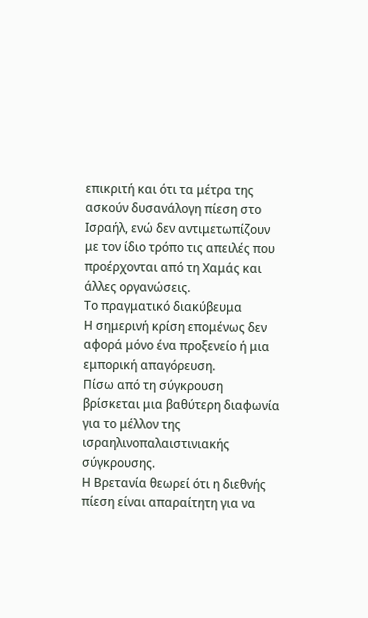επικριτή και ότι τα μέτρα της ασκούν δυσανάλογη πίεση στο Ισραήλ, ενώ δεν αντιμετωπίζουν με τον ίδιο τρόπο τις απειλές που προέρχονται από τη Χαμάς και άλλες οργανώσεις.
Το πραγματικό διακύβευμα
Η σημερινή κρίση επομένως δεν αφορά μόνο ένα προξενείο ή μια εμπορική απαγόρευση.
Πίσω από τη σύγκρουση βρίσκεται μια βαθύτερη διαφωνία για το μέλλον της ισραηλινοπαλαιστινιακής σύγκρουσης.
Η Βρετανία θεωρεί ότι η διεθνής πίεση είναι απαραίτητη για να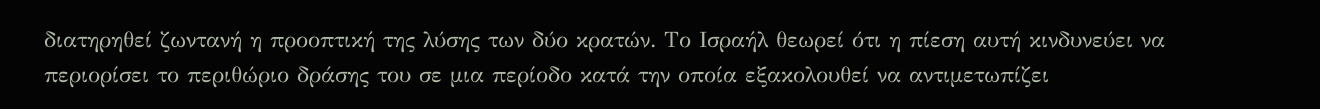διατηρηθεί ζωντανή η προοπτική της λύσης των δύο κρατών. Το Ισραήλ θεωρεί ότι η πίεση αυτή κινδυνεύει να περιορίσει το περιθώριο δράσης του σε μια περίοδο κατά την οποία εξακολουθεί να αντιμετωπίζει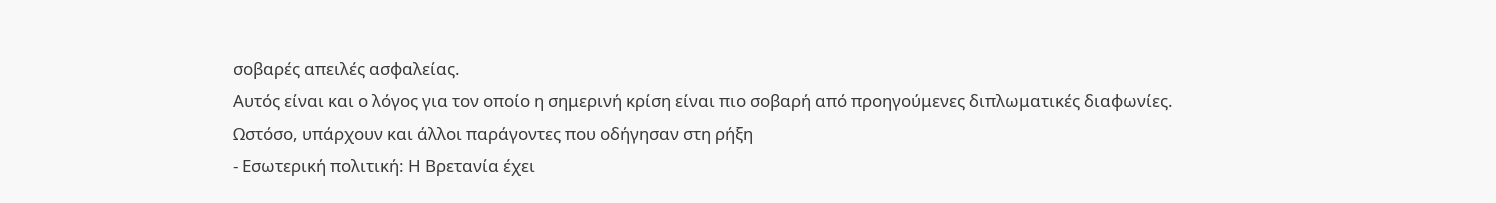σοβαρές απειλές ασφαλείας.
Αυτός είναι και ο λόγος για τον οποίο η σημερινή κρίση είναι πιο σοβαρή από προηγούμενες διπλωματικές διαφωνίες.
Ωστόσο, υπάρχουν και άλλοι παράγοντες που οδήγησαν στη ρήξη
- Εσωτερική πολιτική: Η Βρετανία έχει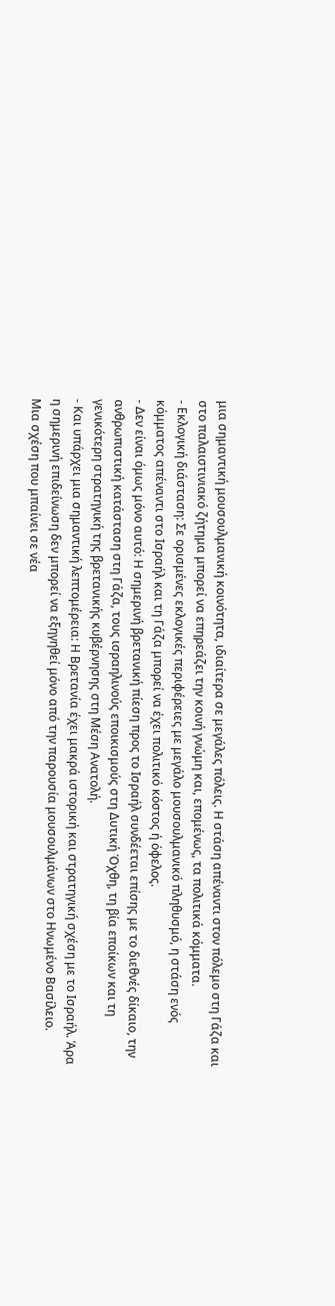μια σημαντική μουσουλμανική κοινότητα, ιδιαίτερα σε μεγάλες πόλεις. Η στάση απέναντι στον πόλεμο στη Γάζα και στο παλαιστινιακό ζήτημα μπορεί να επηρεάζει την κοινή γνώμη και, επομένως, τα πολιτικά κόμματα.
- Εκλογική διάσταση: Σε ορισμένες εκλογικές περιφέρειες με μεγάλο μουσουλμανικό πληθυσμό, η στάση ενός κόμματος απέναντι στο Ισραήλ και τη Γάζα μπορεί να έχει πολιτικό κόστος ή όφελος.
- Δεν είναι όμως μόνο αυτό: Η σημερινή βρετανική πίεση προς το Ισραήλ συνδέεται επίσης με το διεθνές δίκαιο, την ανθρωπιστική κατάσταση στη Γάζα, τους ισραηλινούς εποικισμούς στη Δυτική Όχθη, τη βία εποίκων και τη γενικότερη στρατηγική της βρετανικής κυβέρνησης στη Μέση Ανατολή.
- Και υπάρχει μια σημαντική λεπτομέρεια: Η Βρετανία έχει μακρά ιστορική και στρατηγική σχέση με το Ισραήλ. Άρα η σημερινή επιδείνωση δεν μπορεί να εξηγηθεί μόνο από την παρουσία μουσουλμάνων στο Ηνωμένο Βασίλειο.
Μια σχέση που μπαίνει σε νέα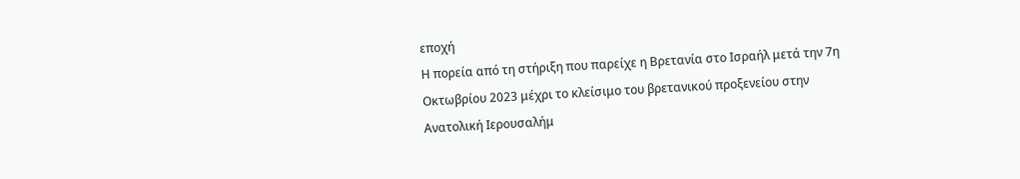εποχή
Η πορεία από τη στήριξη που παρείχε η Βρετανία στο Ισραήλ μετά την 7η Οκτωβρίου 2023 μέχρι το κλείσιμο του βρετανικού προξενείου στην Ανατολική Ιερουσαλήμ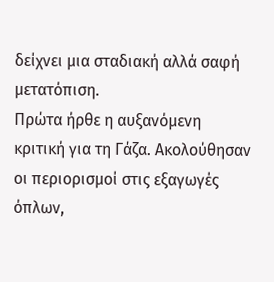δείχνει μια σταδιακή αλλά σαφή μετατόπιση.
Πρώτα ήρθε η αυξανόμενη κριτική για τη Γάζα. Ακολούθησαν οι περιορισμοί στις εξαγωγές όπλων,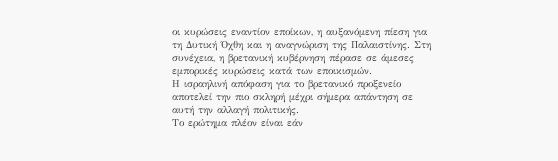οι κυρώσεις εναντίον εποίκων, η αυξανόμενη πίεση για τη Δυτική Όχθη και η αναγνώριση της Παλαιστίνης. Στη συνέχεια, η βρετανική κυβέρνηση πέρασε σε άμεσες εμπορικές κυρώσεις κατά των εποικισμών.
Η ισραηλινή απόφαση για το βρετανικό προξενείο αποτελεί την πιο σκληρή μέχρι σήμερα απάντηση σε αυτή την αλλαγή πολιτικής.
Το ερώτημα πλέον είναι εάν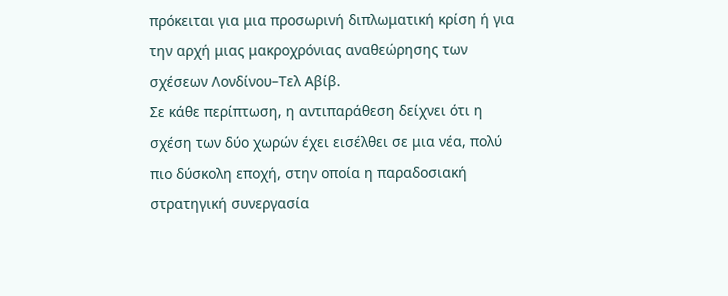πρόκειται για μια προσωρινή διπλωματική κρίση ή για την αρχή μιας μακροχρόνιας αναθεώρησης των σχέσεων Λονδίνου–Τελ Αβίβ.
Σε κάθε περίπτωση, η αντιπαράθεση δείχνει ότι η σχέση των δύο χωρών έχει εισέλθει σε μια νέα, πολύ πιο δύσκολη εποχή, στην οποία η παραδοσιακή στρατηγική συνεργασία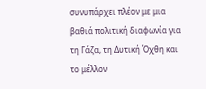συνυπάρχει πλέον με μια βαθιά πολιτική διαφωνία για τη Γάζα, τη Δυτική Όχθη και το μέλλον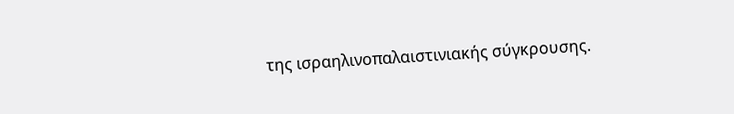της ισραηλινοπαλαιστινιακής σύγκρουσης.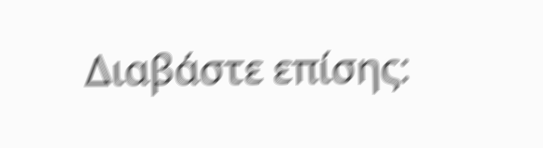Διαβάστε επίσης: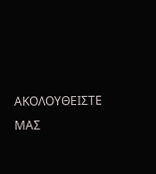ΑΚΟΛΟΥΘΕΙΣΤΕ ΜΑΣ